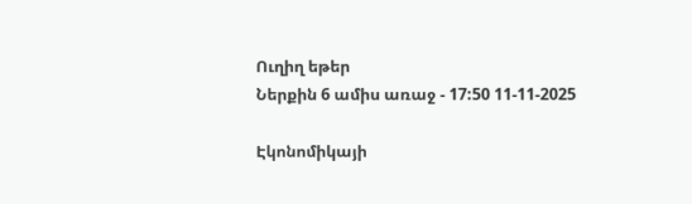Ուղիղ եթեր
Ներքին 6 ամիս առաջ - 17:50 11-11-2025

Էկոնոմիկայի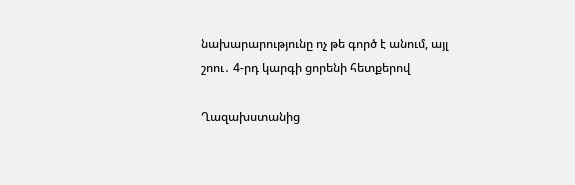նախարարությունը ոչ թե գործ է անում, այլ շոու․ 4-րդ կարգի ցորենի հետքերով

Ղազախստանից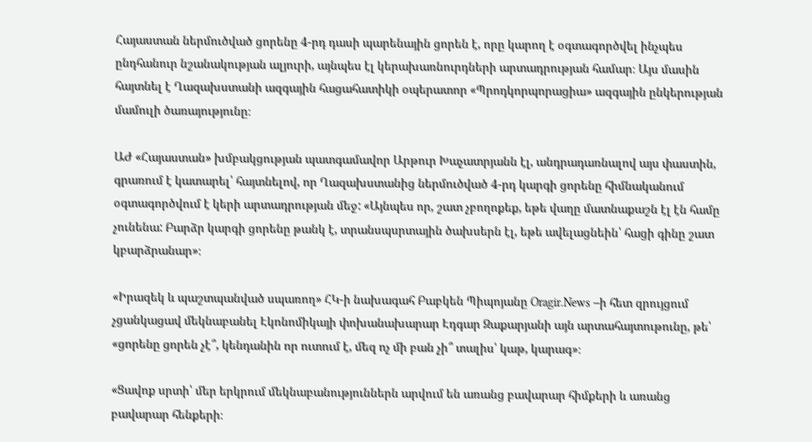Հայաստան ներմուծված ցորենը 4-րդ դասի պարենային ցորեն է, որը կարող է օգտագործվել ինչպես ընդհանուր նշանակության ալյուրի, այնպես էլ կերախառնուրդների արտադրության համար։ Այս մասին հայտնել է Ղազախստանի ազգային հացահատիկի օպերատոր «Պրոդկորպորացիա» ազգային ընկերության մամուլի ծառայությունը։

ԱԺ «Հայաստան» խմբակցության պատգամավոր Արթուր Խաչատրյանն էլ, անդրադառնալով այս փաստին, գրառում է կատարել՝ հայտնելով, որ Ղազախստանից ներմուծված 4-րդ կարգի ցորենը հիմնականում օգտագործվում է կերի արտադրության մեջ: «Այնպես որ, շատ չբողոքեք, եթե վաղը մատնաքաշն էլ էն համը չունենա: Բարձր կարգի ցորենը թանկ է, տրանսպսրտային ծախսերն էլ, եթե ավելացնեին՝ հացի գինը շատ կբարձրանար»։

«Իրազեկ և պաշտպանված սպառող» ՀԿ-ի նախագահ Բաբկեն Պիպոյանը Oragir.News –ի հետ զրույցում չցանկացավ մեկնաբանել Էկոնոմիկայի փոխանախարար Էդգար Զաքարյանի այն արտահայտութունը, թե՝ «ցորենը ցորեն չէ՞, կենդանին որ ուտում է, մեզ ոչ մի բան չի՞ տալիս՝ կաթ, կարագ»։

«Ցավոք սրտի՝ մեր երկրում մեկնաբանություններն արվում են առանց բավարար հիմքերի և առանց բավարար հենքերի։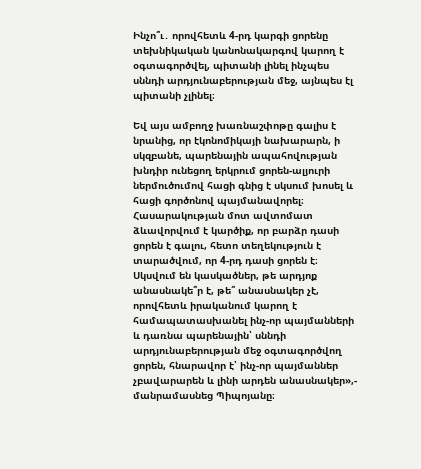Ինչո՞ւ․ որովհետև 4-րդ կարգի ցորենը տեխնիկական կանոնակարգով կարող է օգտագործվել, պիտանի լինել ինչպես սննդի արդյունաբերության մեջ, այնպես էլ պիտանի չլինել։

Եվ այս ամբողջ խառնաշփոթը գալիս է նրանից, որ էկոնոմիկայի նախարարն, ի սկզբանե, պարենային ապահովության խնդիր ունեցող երկրում ցորեն-ալյուրի ներմուծումով հացի գնից է սկսում խոսել և հացի գործոնով պայմանավորել։ Հասարակության մոտ ավտոմատ ձևավորվում է կարծիք, որ բարձր դասի ցորեն է գալու, հետո տեղեկություն է տարածվում, որ 4-րդ դասի ցորեն է։ Սկսվում են կասկածներ, թե արդյոք անասնակե՞ր է, թե՞ անասնակեր չէ, որովհետև իրականում կարող է համապատասխանել ինչ-որ պայմանների և դառնա պարենային՝ սննդի արդյունաբերության մեջ օգտագործվող ցորեն, հնարավոր է՝ ինչ-որ պայմաններ չբավարարեն և լինի արդեն անասնակեր»,- մանրամասնեց Պիպոյանը։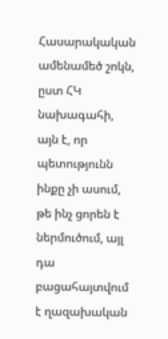Հասարակական ամենամեծ շոկն, ըստ ՀԿ նախագահի, այն է, որ պետությունն ինքը չի ասում, թե ինչ ցորեն է ներմուծում, այլ դա բացահայտվում է ղազախական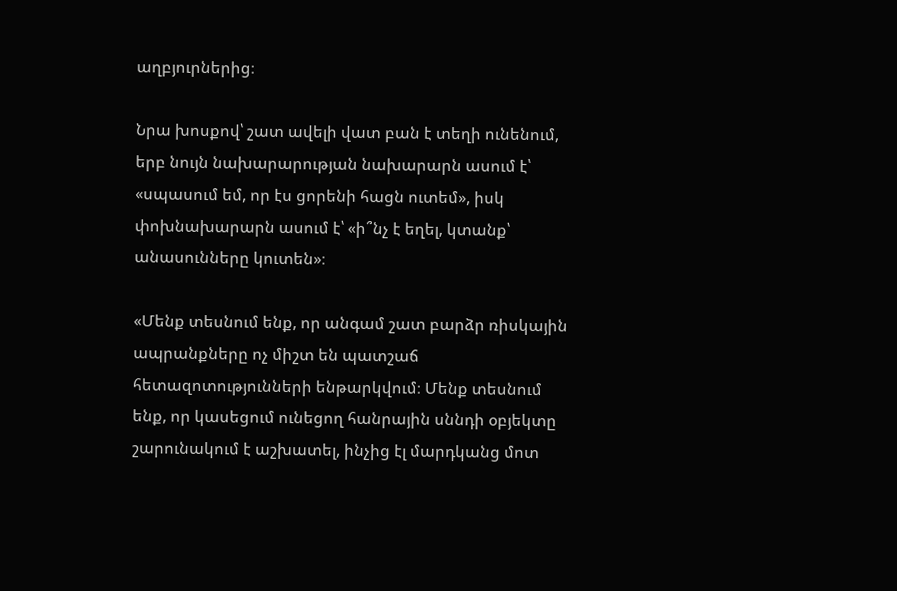աղբյուրներից։

Նրա խոսքով՝ շատ ավելի վատ բան է տեղի ունենում, երբ նույն նախարարության նախարարն ասում է՝ «սպասում եմ, որ էս ցորենի հացն ուտեմ», իսկ փոխնախարարն ասում է՝ «ի՞նչ է եղել, կտանք՝ անասունները կուտեն»։

«Մենք տեսնում ենք, որ անգամ շատ բարձր ռիսկային ապրանքները ոչ միշտ են պատշաճ հետազոտությունների ենթարկվում։ Մենք տեսնում ենք, որ կասեցում ունեցող հանրային սննդի օբյեկտը շարունակում է աշխատել, ինչից էլ մարդկանց մոտ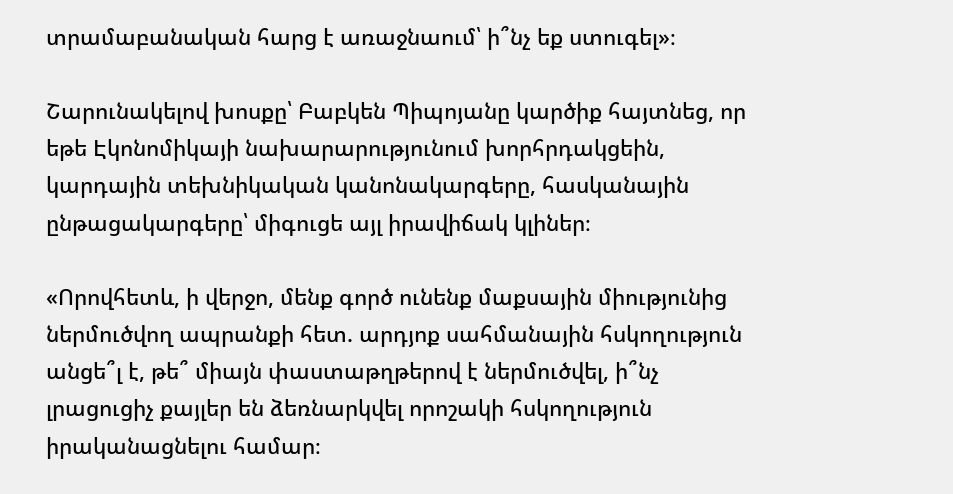տրամաբանական հարց է առաջնաում՝ ի՞նչ եք ստուգել»։

Շարունակելով խոսքը՝ Բաբկեն Պիպոյանը կարծիք հայտնեց, որ եթե Էկոնոմիկայի նախարարությունում խորհրդակցեին, կարդային տեխնիկական կանոնակարգերը, հասկանային ընթացակարգերը՝ միգուցե այլ իրավիճակ կլիներ։

«Որովհետև, ի վերջո, մենք գործ ունենք մաքսային միությունից ներմուծվող ապրանքի հետ. արդյոք սահմանային հսկողություն անցե՞լ է, թե՞ միայն փաստաթղթերով է ներմուծվել, ի՞նչ լրացուցիչ քայլեր են ձեռնարկվել որոշակի հսկողություն իրականացնելու համար։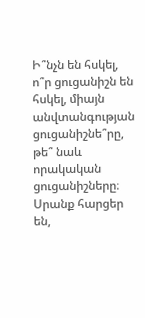Ի՞նչն են հսկել, ո՞ր ցուցանիշն են հսկել, միայն անվտանգության ցուցանիշնե՞րը, թե՞ նաև որակական ցուցանիշները։ Սրանք հարցեր են,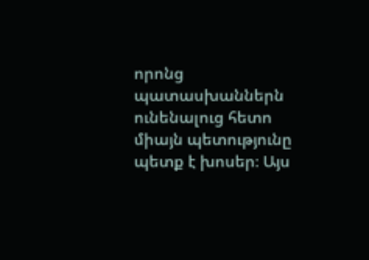որոնց պատասխաններն ունենալուց հետո միայն պետությունը պետք է խոսեր։ Այս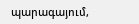պարագայում,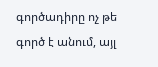գործադիրը ոչ թե գործ է անում, այլ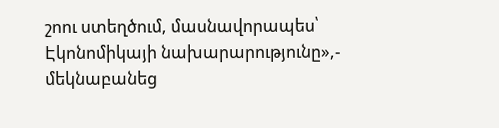շոու ստեղծում, մասնավորապես՝ Էկոնոմիկայի նախարարությունը»,- մեկնաբանեց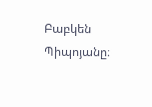Բաբկեն Պիպոյանը։